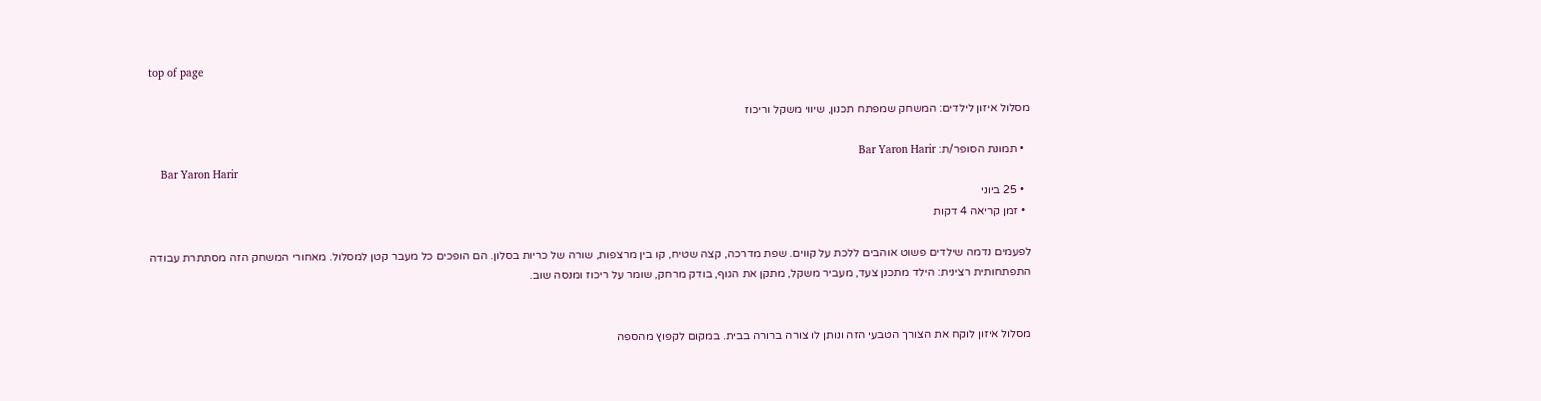top of page

מסלול איזון לילדים: המשחק שמפתח תכנון, שיווי משקל וריכוז

  • תמונת הסופר/ת: Bar Yaron Harir
    Bar Yaron Harir
  • 25 ביוני
  • זמן קריאה 4 דקות

לפעמים נדמה שילדים פשוט אוהבים ללכת על קווים. שפת מדרכה, קצה שטיח, קו בין מרצפות, שורה של כריות בסלון. הם הופכים כל מעבר קטן למסלול. מאחורי המשחק הזה מסתתרת עבודה התפתחותית רצינית: הילד מתכנן צעד, מעביר משקל, מתקן את הגוף, בודק מרחק, שומר על ריכוז ומנסה שוב.


מסלול איזון לוקח את הצורך הטבעי הזה ונותן לו צורה ברורה בבית. במקום לקפוץ מהספה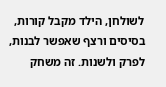לשולחן, הילד מקבל קורות, בסיסים ורצף שאפשר לבנות, לפרק ולשנות. זה משחק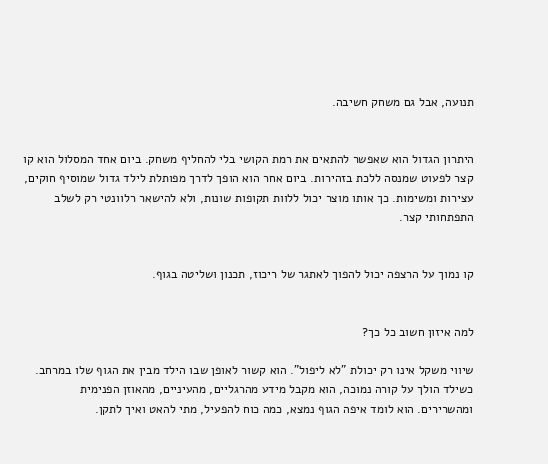תנועה, אבל גם משחק חשיבה.


היתרון הגדול הוא שאפשר להתאים את רמת הקושי בלי להחליף משחק. ביום אחד המסלול הוא קו קצר לפעוט שמנסה ללכת בזהירות. ביום אחר הוא הופך לדרך מפותלת לילד גדול שמוסיף חוקים, עצירות ומשימות. כך אותו מוצר יכול ללוות תקופות שונות, ולא להישאר רלוונטי רק לשלב התפתחותי קצר.


קו נמוך על הרצפה יכול להפוך לאתגר של ריכוז, תכנון ושליטה בגוף.


למה איזון חשוב כל כך?

שיווי משקל אינו רק יכולת "לא ליפול". הוא קשור לאופן שבו הילד מבין את הגוף שלו במרחב. כשילד הולך על קורה נמוכה, הוא מקבל מידע מהרגליים, מהעיניים, מהאוזן הפנימית ומהשרירים. הוא לומד איפה הגוף נמצא, כמה כוח להפעיל, מתי להאט ואיך לתקן.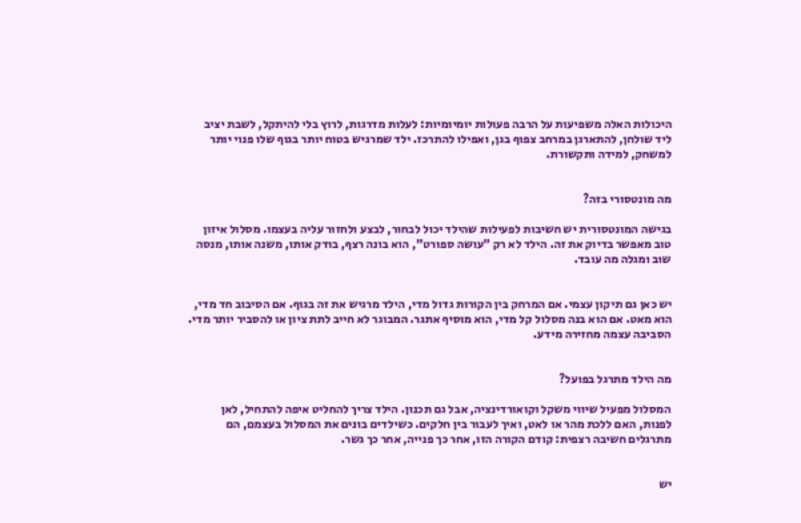היכולות האלה משפיעות על הרבה פעולות יומיומיות: לעלות מדרגות, לרוץ בלי להיתקל, לשבת יציב ליד שולחן, להתארגן במרחב צפוף בגן, ואפילו להתרכז. ילד שמרגיש בטוח יותר בגוף שלו פנוי יותר למשחק, למידה ותקשורת.


מה מונטסורי בזה?

בגישה המונטסורית יש חשיבות לפעילות שהילד יכול לבחור, לבצע ולחזור עליה בעצמו. מסלול איזון טוב מאפשר בדיוק את זה. הילד לא רק "עושה ספורט", הוא בונה רצף, בודק אותו, משנה אותו, מנסה שוב ומגלה מה עובד.


יש כאן גם תיקון עצמי. אם המרחק בין הקורות גדול מדי, הילד מרגיש את זה בגוף. אם הסיבוב חד מדי, הוא מאט. אם הוא בנה מסלול קל מדי, הוא מוסיף אתגר. המבוגר לא חייב לתת ציון או להסביר יותר מדי. הסביבה עצמה מחזירה מידע.


מה הילד מתרגל בפועל?

המסלול מפעיל שיווי משקל וקואורדינציה, אבל גם תכנון. הילד צריך להחליט איפה להתחיל, לאן לפנות, האם ללכת מהר או לאט, ואיך לעבור בין חלקים. כשילדים בונים את המסלול בעצמם, הם מתרגלים חשיבה רצפית: קודם הקורה הזו, אחר כך פנייה, אחר כך גשר.


יש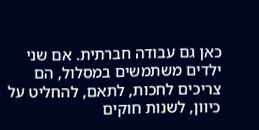כאן גם עבודה חברתית. אם שני ילדים משתמשים במסלול, הם צריכים לחכות, לתאם, להחליט על כיוון, לשנות חוקים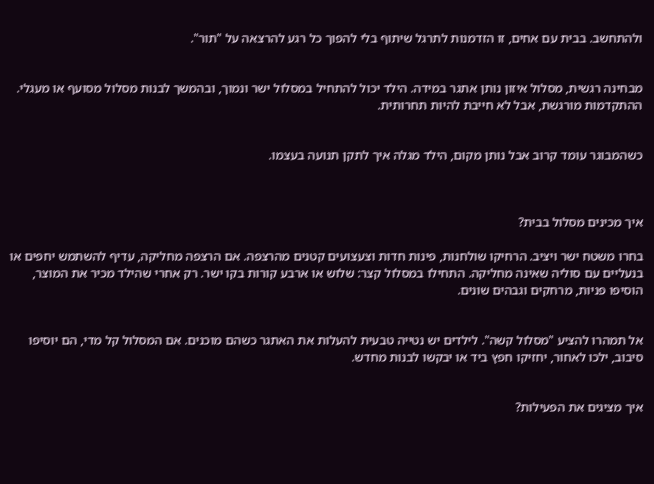ולהתחשב. בבית עם אחים, זו הזדמנות לתרגל שיתוף בלי להפוך כל רגע להרצאה על "תור".


מבחינה רגשית, מסלול איזון נותן אתגר במידה. הילד יכול להתחיל במסלול ישר ונמוך, ובהמשך לבנות מסלול מסועף או מעגלי. ההתקדמות מורגשת, אבל לא חייבת להיות תחרותית.


כשהמבוגר עומד קרוב אבל נותן מקום, הילד מגלה איך לתקן תנועה בעצמו.



איך מכינים מסלול בבית?

בחרו משטח ישר ויציב. הרחיקו שולחנות, פינות חדות וצעצועים קטנים מהרצפה. אם הרצפה מחליקה, עדיף להשתמש יחפים או בנעליים עם סוליה שאינה מחליקה. התחילו במסלול קצר: שלוש או ארבע קורות בקו ישר. רק אחרי שהילד מכיר את המוצר, הוסיפו פניות, מרחקים וגבהים שונים.


אל תמהרו להציע "מסלול קשה". לילדים יש נטייה טבעית להעלות את האתגר כשהם מוכנים. אם המסלול קל מדי, הם יוסיפו סיבוב, ילכו לאחור, יחזיקו חפץ ביד או יבקשו לבנות מחדש.


איך מציגים את הפעילות?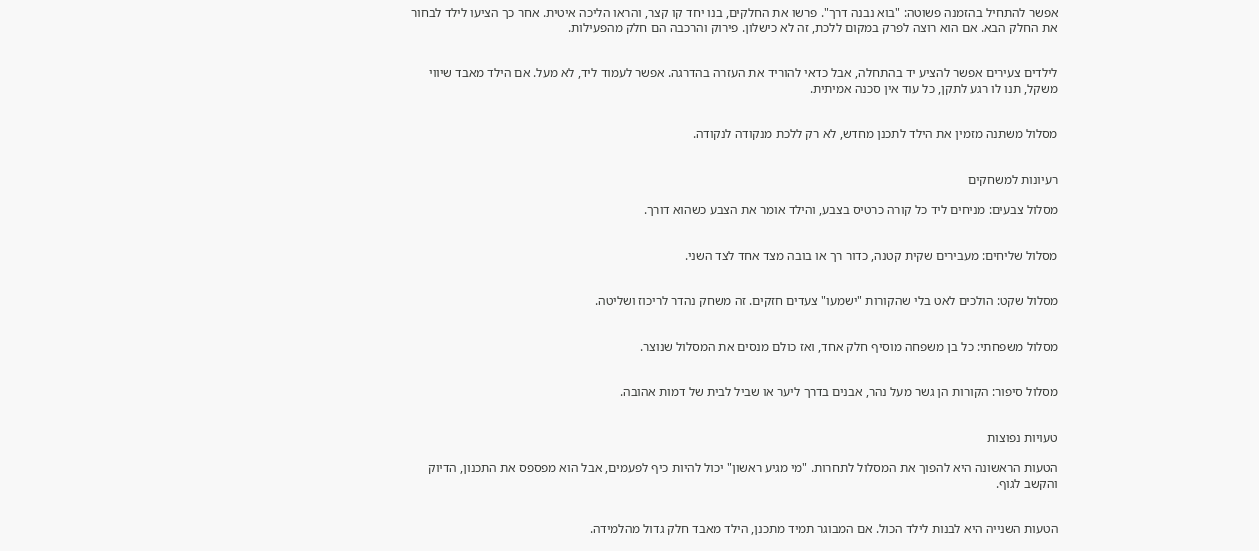אפשר להתחיל בהזמנה פשוטה: "בוא נבנה דרך". פרשו את החלקים, בנו יחד קו קצר, והראו הליכה איטית. אחר כך הציעו לילד לבחור את החלק הבא. אם הוא רוצה לפרק במקום ללכת, זה לא כישלון. פירוק והרכבה הם חלק מהפעילות.


לילדים צעירים אפשר להציע יד בהתחלה, אבל כדאי להוריד את העזרה בהדרגה. אפשר לעמוד ליד, לא מעל. אם הילד מאבד שיווי משקל, תנו לו רגע לתקן, כל עוד אין סכנה אמיתית.


מסלול משתנה מזמין את הילד לתכנן מחדש, לא רק ללכת מנקודה לנקודה.


רעיונות למשחקים

מסלול צבעים: מניחים ליד כל קורה כרטיס בצבע, והילד אומר את הצבע כשהוא דורך.


מסלול שליחים: מעבירים שקית קטנה, כדור רך או בובה מצד אחד לצד השני.


מסלול שקט: הולכים לאט בלי שהקורות "ישמעו" צעדים חזקים. זה משחק נהדר לריכוז ושליטה.


מסלול משפחתי: כל בן משפחה מוסיף חלק אחד, ואז כולם מנסים את המסלול שנוצר.


מסלול סיפור: הקורות הן גשר מעל נהר, אבנים בדרך ליער או שביל לבית של דמות אהובה.


טעויות נפוצות

הטעות הראשונה היא להפוך את המסלול לתחרות. "מי מגיע ראשון" יכול להיות כיף לפעמים, אבל הוא מפספס את התכנון, הדיוק והקשב לגוף.


הטעות השנייה היא לבנות לילד הכול. אם המבוגר תמיד מתכנן, הילד מאבד חלק גדול מהלמידה.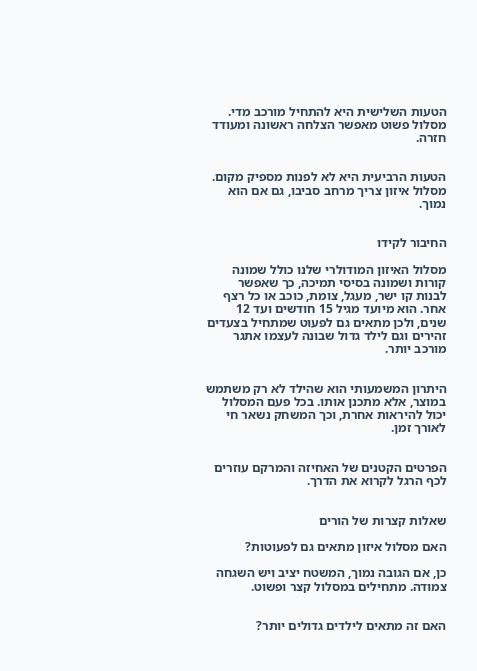הטעות השלישית היא להתחיל מורכב מדי. מסלול פשוט מאפשר הצלחה ראשונה ומעודד חזרה.


הטעות הרביעית היא לא לפנות מספיק מקום. מסלול איזון צריך מרחב סביבו, גם אם הוא נמוך.


החיבור לקידו

מסלול האיזון המודולרי שלנו כולל שמונה קורות ושמונה בסיסי תמיכה, כך שאפשר לבנות קו ישר, מעגל, צומת, כוכב או כל רצף אחר. הוא מיועד מגיל 15 חודשים ועד 12 שנים, ולכן מתאים גם לפעוט שמתחיל בצעדים זהירים וגם לילד גדול שבונה לעצמו אתגר מורכב יותר.


היתרון המשמעותי הוא שהילד לא רק משתמש במוצר, אלא מתכנן אותו. בכל פעם המסלול יכול להיראות אחרת, וכך המשחק נשאר חי לאורך זמן.


הפרטים הקטנים של האחיזה והמרקם עוזרים לכף הרגל לקרוא את הדרך.


שאלות קצרות של הורים

האם מסלול איזון מתאים גם לפעוטות?

כן, אם הגובה נמוך, המשטח יציב ויש השגחה צמודה. מתחילים במסלול קצר ופשוט.


האם זה מתאים לילדים גדולים יותר?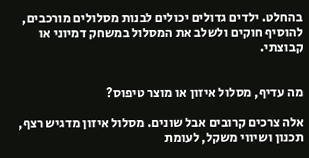בהחלט. ילדים גדולים יכולים לבנות מסלולים מורכבים, להוסיף חוקים ולשלב את המסלול במשחק דמיוני או קבוצתי.


מה עדיף, מסלול איזון או מוצר טיפוס?

אלה צרכים קרובים אבל שונים. מסלול איזון מדגיש רצף, תכנון ושיווי משקל, לעומת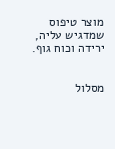מוצר טיפוס שמדגיש עליה, ירידה וכוח גוף.


מסלול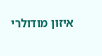איזון מודולרי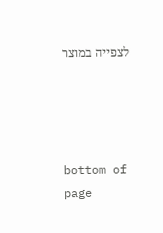לצפייה במוצר




bottom of page